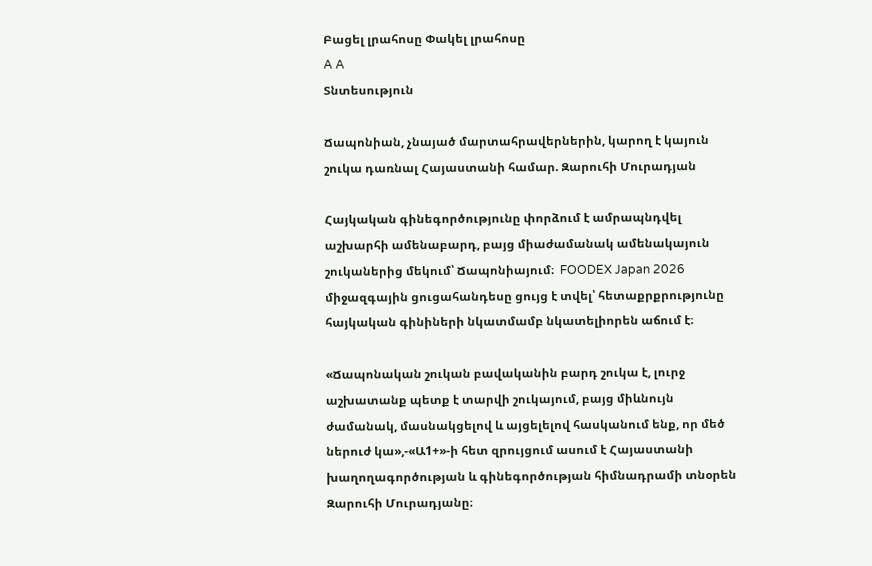Բացել լրահոսը Փակել լրահոսը
A A
Տնտեսություն

Ճապոնիան, չնայած մարտահրավերներին, կարող է կայուն շուկա դառնալ Հայաստանի համար. Զարուհի Մուրադյան

Հայկական գինեգործությունը փորձում է ամրապնդվել աշխարհի ամենաբարդ, բայց միաժամանակ ամենակայուն շուկաներից մեկում՝ Ճապոնիայում։  FOODEX Japan 2026 միջազգային ցուցահանդեսը ցույց է տվել՝ հետաքրքրությունը հայկական գինիների նկատմամբ նկատելիորեն աճում է։

«Ճապոնական շուկան բավականին բարդ շուկա է, լուրջ աշխատանք պետք է տարվի շուկայում, բայց միևնույն ժամանակ, մասնակցելով և այցելելով հասկանում ենք, որ մեծ ներուժ կա»,-«Ա1+»-ի հետ զրույցում ասում է Հայաստանի խաղողագործության և գինեգործության հիմնադրամի տնօրեն Զարուհի Մուրադյանը։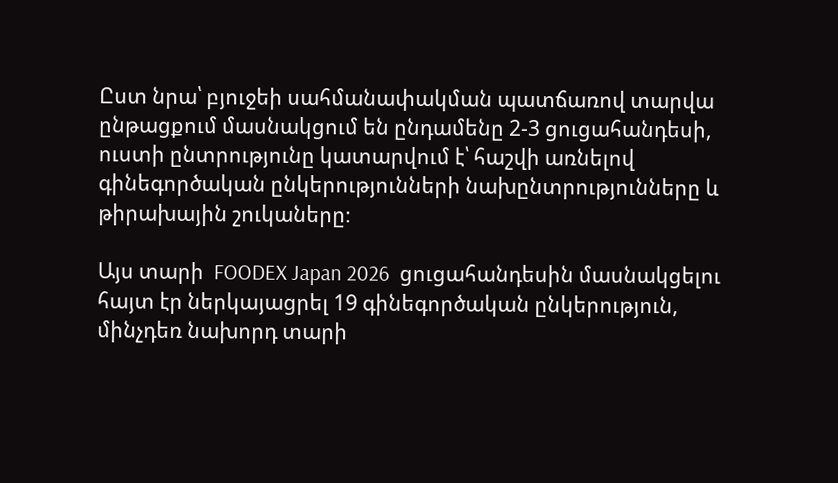Ըստ նրա՝ բյուջեի սահմանափակման պատճառով տարվա ընթացքում մասնակցում են ընդամենը 2-3 ցուցահանդեսի, ուստի ընտրությունը կատարվում է՝ հաշվի առնելով գինեգործական ընկերությունների նախընտրությունները և թիրախային շուկաները։

Այս տարի  FOODEX Japan 2026  ցուցահանդեսին մասնակցելու հայտ էր ներկայացրել 19 գինեգործական ընկերություն, մինչդեռ նախորդ տարի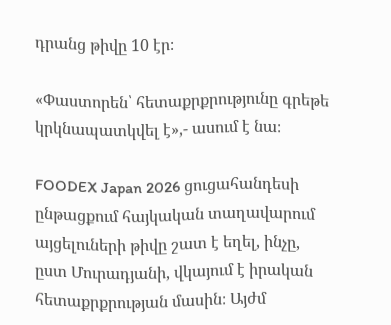դրանց թիվը 10 էր։

«Փաստորեն՝ հետաքրքրությունը գրեթե կրկնապատկվել է»,- ասում է նա։

FOODEX Japan 2026 ցուցահանդեսի ընթացքում հայկական տաղավարում այցելուների թիվը շատ է եղել, ինչը, ըստ Մուրադյանի, վկայում է իրական հետաքրքրության մասին։ Այժմ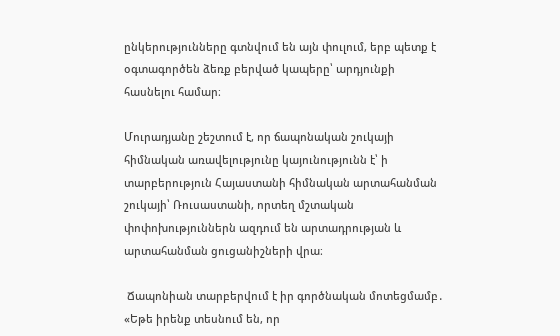ընկերությունները գտնվում են այն փուլում, երբ պետք է օգտագործեն ձեռք բերված կապերը՝ արդյունքի հասնելու համար։

Մուրադյանը շեշտում է, որ ճապոնական շուկայի հիմնական առավելությունը կայունությունն է՝ ի տարբերություն Հայաստանի հիմնական արտահանման շուկայի՝ Ռուսաստանի, որտեղ մշտական փոփոխություններն ազդում են արտադրության և արտահանման ցուցանիշների վրա։

 Ճապոնիան տարբերվում է իր գործնական մոտեցմամբ․
«Եթե իրենք տեսնում են, որ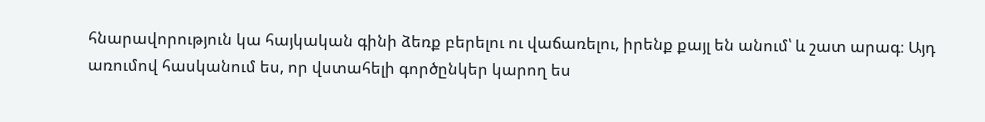հնարավորություն կա հայկական գինի ձեռք բերելու ու վաճառելու, իրենք քայլ են անում՝ և շատ արագ։ Այդ առումով հասկանում ես, որ վստահելի գործընկեր կարող ես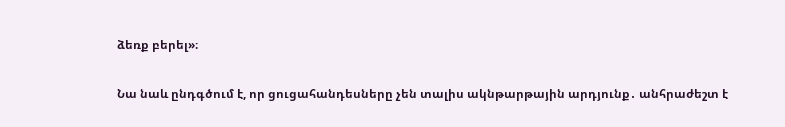ձեռք բերել»։

Նա նաև ընդգծում է, որ ցուցահանդեսները չեն տալիս ակնթարթային արդյունք․ անհրաժեշտ է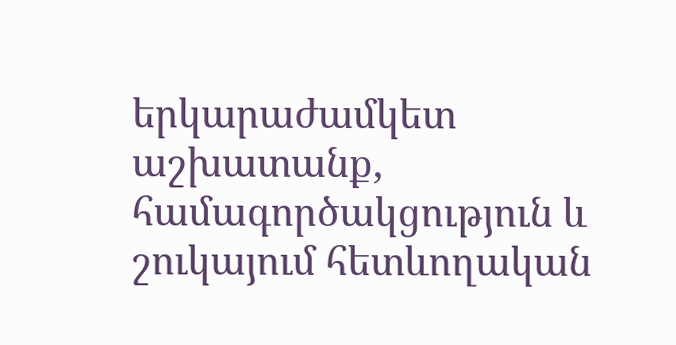երկարաժամկետ աշխատանք, համագործակցություն և շուկայում հետևողական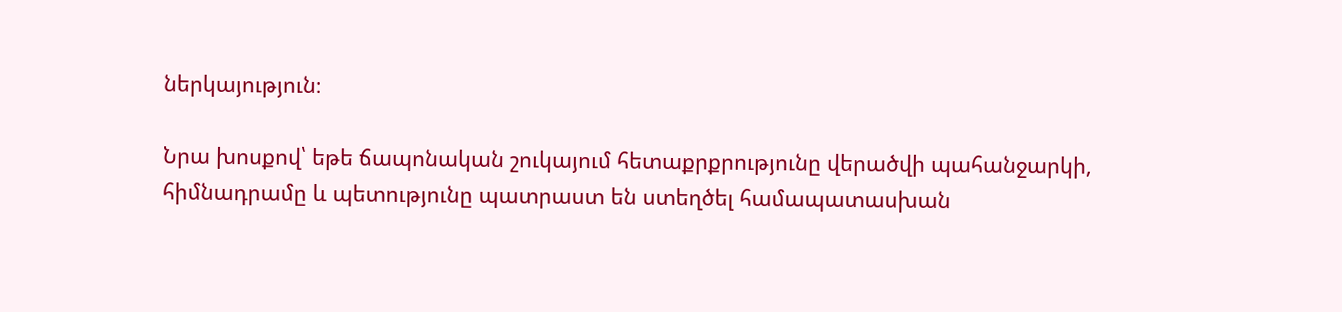ներկայություն։

Նրա խոսքով՝ եթե ճապոնական շուկայում հետաքրքրությունը վերածվի պահանջարկի, հիմնադրամը և պետությունը պատրաստ են ստեղծել համապատասխան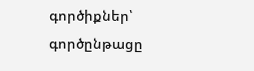գործիքներ՝ գործընթացը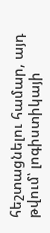հեշտացնելու համար, այդ թվում՝ լոգիստիկայի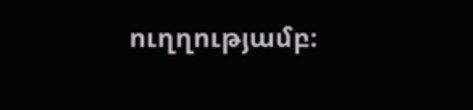ուղղությամբ։